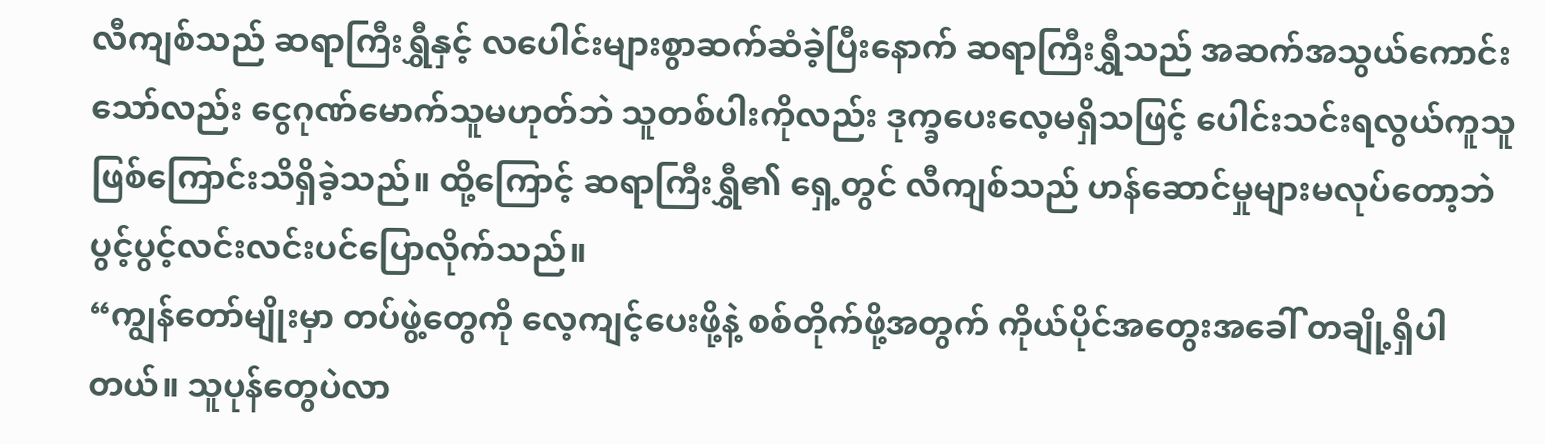လီကျစ်သည် ဆရာကြီးရွှီနှင့် လပေါင်းများစွာဆက်ဆံခဲ့ပြီးနောက် ဆရာကြီးရွှီသည် အဆက်အသွယ်ကောင်းသော်လည်း ငွေဂုဏ်မောက်သူမဟုတ်ဘဲ သူတစ်ပါးကိုလည်း ဒုက္ခပေးလေ့မရှိသဖြင့် ပေါင်းသင်းရလွယ်ကူသူဖြစ်ကြောင်းသိရှိခဲ့သည်။ ထို့ကြောင့် ဆရာကြီးရွှီ၏ ရှေ့တွင် လီကျစ်သည် ဟန်ဆောင်မှုများမလုပ်တော့ဘဲ ပွင့်ပွင့်လင်းလင်းပင်ပြောလိုက်သည်။
“ကျွန်တော်မျိုးမှာ တပ်ဖွဲ့တွေကို လေ့ကျင့်ပေးဖို့နဲ့ စစ်တိုက်ဖို့အတွက် ကိုယ်ပိုင်အတွေးအခေါ် တချို့ရှိပါတယ်။ သူပုန်တွေပဲလာ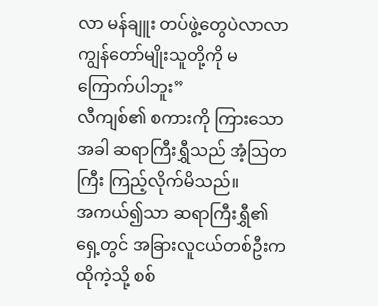လာ မန်ချူး တပ်ဖွဲ့တွေပဲလာလာ ကျွန်တော်မျိုးသူတို့ကို မကြောက်ပါဘူး”
လီကျစ်၏ စကားကို ကြားသောအခါ ဆရာကြီးရွှီသည် အံ့သြတကြီး ကြည့်လိုက်မိသည်။
အကယ်၍သာ ဆရာကြီးရွှီ၏ရှေ့တွင် အခြားလူငယ်တစ်ဦးက ထိုကဲ့သို့ စစ်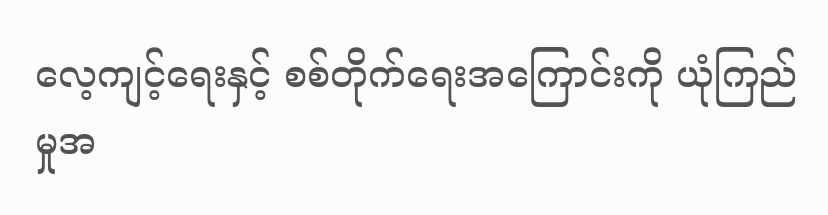လေ့ကျင့်ရေးနှင့် စစ်တိုက်ရေးအကြောင်းကို ယုံကြည်မှုအ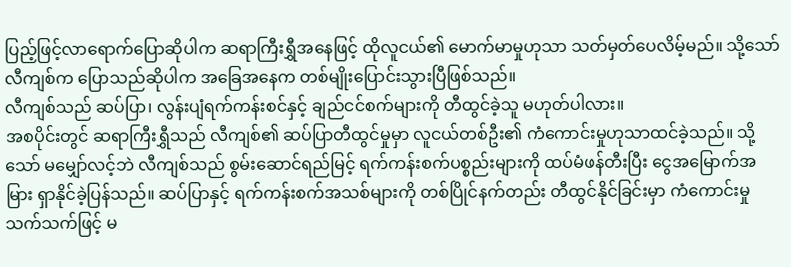ပြည့်ဖြင့်လာရောက်ပြောဆိုပါက ဆရာကြီးရွှီအနေဖြင့် ထိုလူငယ်၏ မောက်မာမှုဟုသာ သတ်မှတ်ပေလိမ့်မည်။ သို့သော် လီကျစ်က ပြောသည်ဆိုပါက အခြေအနေက တစ်မျိုးပြောင်းသွားပြီဖြစ်သည်။
လီကျစ်သည် ဆပ်ပြာ၊ လွန်းပျံရက်ကန်းစင်နှင့် ချည်ငင်စက်များကို တီထွင်ခဲ့သူ မဟုတ်ပါလား။
အစပိုင်းတွင် ဆရာကြီးရွှီသည် လီကျစ်၏ ဆပ်ပြာတီထွင်မှုမှာ လူငယ်တစ်ဦး၏ ကံကောင်းမှုဟုသာထင်ခဲ့သည်။ သို့သော် မမျှော်လင့်ဘဲ လီကျစ်သည် စွမ်းဆောင်ရည်မြင့် ရက်ကန်းစက်ပစ္စည်းများကို ထပ်မံဖန်တီးပြီး ငွေအမြောက်အမြား ရှာနိုင်ခဲ့ပြန်သည်။ ဆပ်ပြာနှင့် ရက်ကန်းစက်အသစ်များကို တစ်ပြိုင်နက်တည်း တီထွင်နိုင်ခြင်းမှာ ကံကောင်းမှုသက်သက်ဖြင့် မ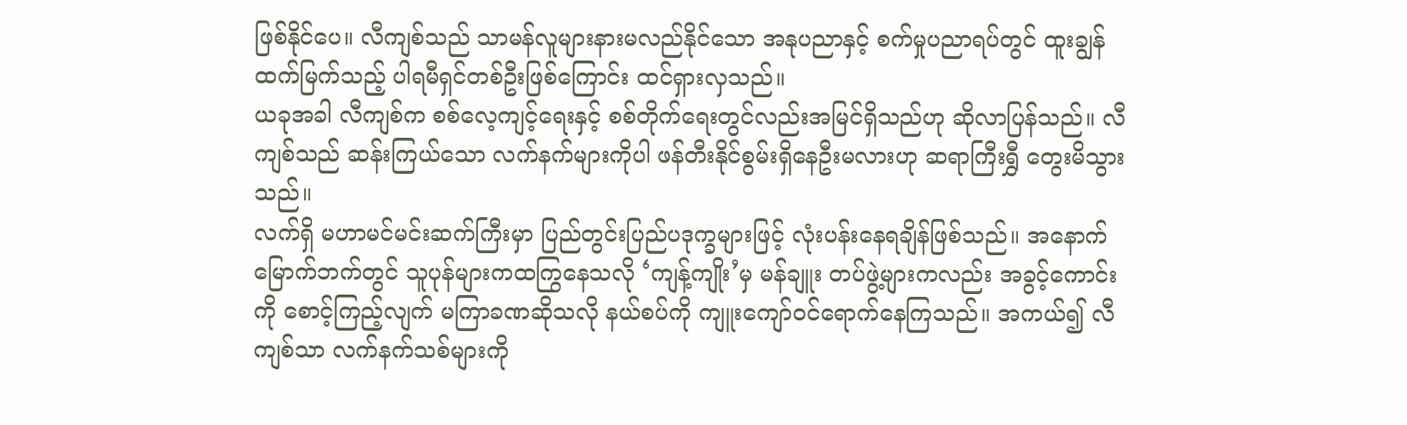ဖြစ်နိုင်ပေ။ လီကျစ်သည် သာမန်လူများနားမလည်နိုင်သော အနုပညာနှင့် စက်မှုပညာရပ်တွင် ထူးချွန်ထက်မြက်သည့် ပါရမီရှင်တစ်ဦးဖြစ်ကြောင်း ထင်ရှားလှသည်။
ယခုအခါ လီကျစ်က စစ်လေ့ကျင့်ရေးနှင့် စစ်တိုက်ရေးတွင်လည်းအမြင်ရှိသည်ဟု ဆိုလာပြန်သည်။ လီကျစ်သည် ဆန်းကြယ်သော လက်နက်များကိုပါ ဖန်တီးနိုင်စွမ်းရှိနေဦးမလားဟု ဆရာကြီးရွှီ တွေးမိသွားသည်။
လက်ရှိ မဟာမင်မင်းဆက်ကြီးမှာ ပြည်တွင်းပြည်ပဒုက္ခများဖြင့် လုံးပန်းနေရချိန်ဖြစ်သည်။ အနောက်မြောက်ဘက်တွင် သူပုန်များကထကြွနေသလို ‘ကျန့်ကျိုး’မှ မန်ချူး တပ်ဖွဲ့များကလည်း အခွင့်ကောင်းကို စောင့်ကြည့်လျက် မကြာခဏဆိုသလို နယ်စပ်ကို ကျူးကျော်ဝင်ရောက်နေကြသည်။ အကယ်၍ လီကျစ်သာ လက်နက်သစ်များကို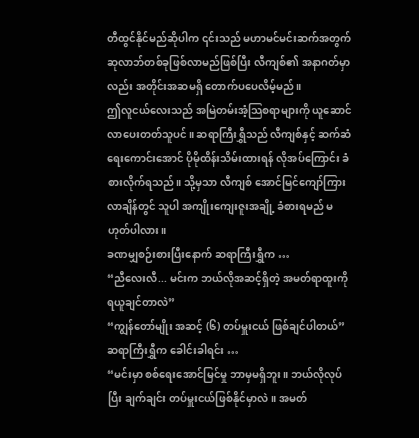တီထွင်နိုင်မည်ဆိုပါက ၎င်းသည် မဟာမင်မင်းဆက်အတွက် ဆုလာဘ်တစ်ခုဖြစ်လာမည်ဖြစ်ပြီး လီကျစ်၏ အနာဂတ်မှာလည်း အတိုင်းအဆမရှိ တောက်ပပေလိမ့်မည်။
ဤလူငယ်လေးသည် အမြဲတမ်းအံ့သြစရာများကို ယူဆောင်လာပေးတတ်သူပင်။ ဆရာကြီးရွှီသည် လီကျစ်နှင့် ဆက်ဆံရေးကောင်းအောင် ပိုမိုထိန်းသိမ်းထားရန် လိုအပ်ကြောင်း ခံစားလိုက်ရသည်။ သို့မှသာ လီကျစ် အောင်မြင်ကျော်ကြားလာချိန်တွင် သူပါ အကျိုးကျေးဇူးအချို့ ခံစားရမည် မဟုတ်ပါလား။
ခဏမျှစဉ်းစားပြီးနောက် ဆရာကြီးရွှီက …
“ညီလေးလီ... မင်းက ဘယ်လိုအဆင့်ရှိတဲ့ အမတ်ရာထူးကို ရယူချင်တာလဲ”
“ကျွန်တော်မျိုး အဆင့် (၆) တပ်မှူးငယ် ဖြစ်ချင်ပါတယ်”
ဆရာကြီးရွှီက ခေါင်းခါရင်း …
“မင်းမှာ စစ်ရေးအောင်မြင်မှု ဘာမှမရှိဘူး။ ဘယ်လိုလုပ်ပြီး ချက်ချင်း တပ်မှူးငယ်ဖြစ်နိုင်မှာလဲ။ အမတ်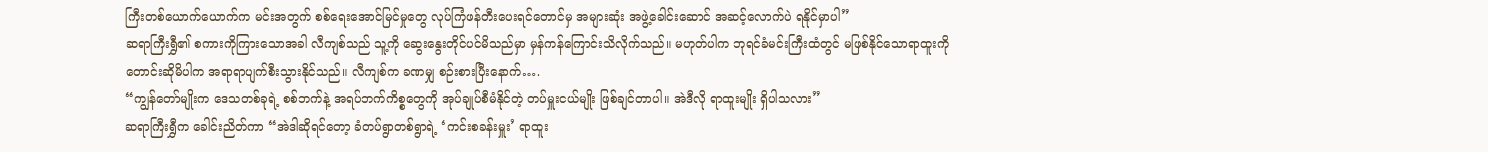ကြီးတစ်ယောက်ယောက်က မင်းအတွက် စစ်ရေးအောင်မြင်မှုတွေ လုပ်ကြံဖန်တီးပေးရင်တောင်မှ အများဆုံး အဖွဲ့ခေါင်းဆောင် အဆင့်လောက်ပဲ ရနိုင်မှာပါ”
ဆရာကြီးရွှီ၏ စကားကိုကြားသောအခါ လီကျစ်သည် သူ့ကို ဆွေးနွေးတိုင်ပင်မိသည်မှာ မှန်ကန်ကြောင်းသိလိုက်သည်။ မဟုတ်ပါက ဘုရင်ခံမင်းကြီးထံတွင် မဖြစ်နိုင်သောရာထူးကို တောင်းဆိုမိပါက အရာရာပျက်စီးသွားနိုင်သည်။ လီကျစ်က ခဏမျှ စဉ်းစားပြီးနောက်….
“ကျွန်တော်မျိုးက ဒေသတစ်ခုရဲ့ စစ်ဘက်နဲ့ အရပ်ဘက်ကိစ္စတွေကို အုပ်ချုပ်စီမံနိုင်တဲ့ တပ်မှူးငယ်မျိုး ဖြစ်ချင်တာပါ။ အဲဒီလို ရာထူးမျိုး ရှိပါသလား”
ဆရာကြီးရွှီက ခေါင်းညိတ်ကာ “အဲဒါဆိုရင်တော့ ခံတပ်ရွာတစ်ရွာရဲ့ ‘ကင်းစခန်းမှူး’ ရာထူး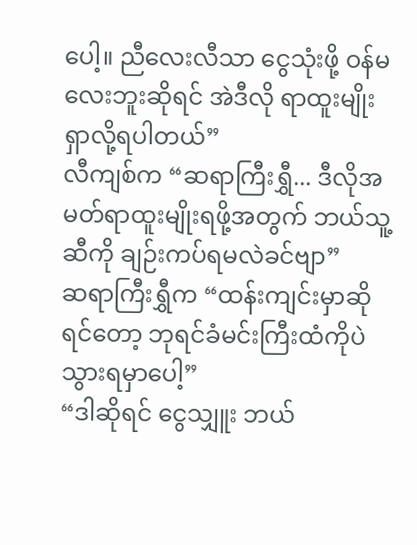ပေါ့။ ညီလေးလီသာ ငွေသုံးဖို့ ဝန်မလေးဘူးဆိုရင် အဲဒီလို ရာထူးမျိုး ရှာလို့ရပါတယ်”
လီကျစ်က “ဆရာကြီးရွှီ... ဒီလိုအမတ်ရာထူးမျိုးရဖို့အတွက် ဘယ်သူ့ဆီကို ချဉ်းကပ်ရမလဲခင်ဗျာ”
ဆရာကြီးရွှီက “ထန်းကျင်းမှာဆိုရင်တော့ ဘုရင်ခံမင်းကြီးထံကိုပဲ သွားရမှာပေါ့”
“ဒါဆိုရင် ငွေသျှူး ဘယ်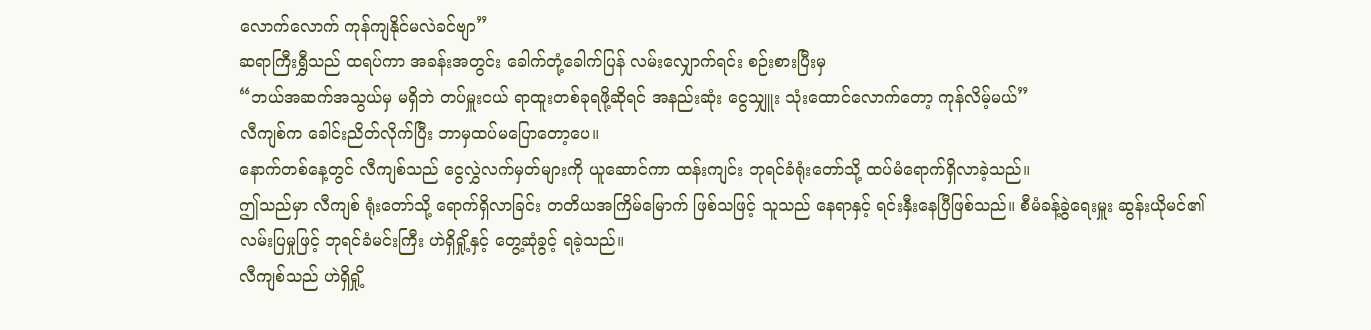လောက်လောက် ကုန်ကျနိုင်မလဲခင်ဗျာ”
ဆရာကြီးရွှီသည် ထရပ်ကာ အခန်းအတွင်း ခေါက်တုံ့ခေါက်ပြန် လမ်းလျှောက်ရင်း စဉ်းစားပြီးမှ
“ဘယ်အဆက်အသွယ်မှ မရှိဘဲ တပ်မှူးငယ် ရာထူးတစ်ခုရဖို့ဆိုရင် အနည်းဆုံး ငွေသျှူး သုံးထောင်လောက်တော့ ကုန်လိမ့်မယ်”
လီကျစ်က ခေါင်းညိတ်လိုက်ပြီး ဘာမှထပ်မပြောတော့ပေ။
နောက်တစ်နေ့တွင် လီကျစ်သည် ငွေလွှဲလက်မှတ်များကို ယူဆောင်ကာ ထန်းကျင်း ဘုရင်ခံရုံးတော်သို့ ထပ်မံရောက်ရှိလာခဲ့သည်။
ဤသည်မှာ လီကျစ် ရုံးတော်သို့ ရောက်ရှိလာခြင်း တတိယအကြိမ်မြောက် ဖြစ်သဖြင့် သူသည် နေရာနှင့် ရင်းနှီးနေပြီဖြစ်သည်။ စီမံခန့်ခွဲရေးမှူး ဆွန်းယိုမင်၏ လမ်းပြမှုဖြင့် ဘုရင်ခံမင်းကြီး ဟဲရှိရှို့နှင့် တွေ့ဆုံခွင့် ရခဲ့သည်။
လီကျစ်သည် ဟဲရှိရှို့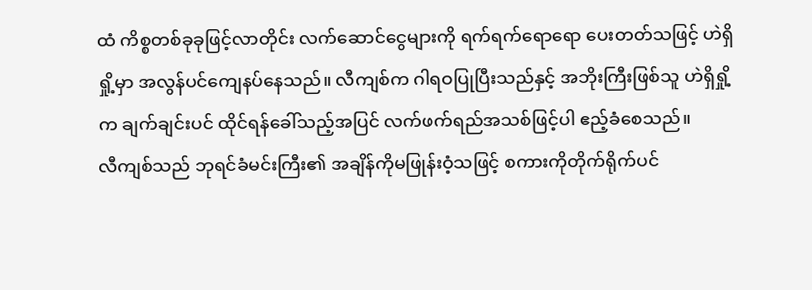ထံ ကိစ္စတစ်ခုခုဖြင့်လာတိုင်း လက်ဆောင်ငွေများကို ရက်ရက်ရောရော ပေးတတ်သဖြင့် ဟဲရှိရှို့မှာ အလွန်ပင်ကျေနပ်နေသည်။ လီကျစ်က ဂါရဝပြုပြီးသည်နှင့် အဘိုးကြီးဖြစ်သူ ဟဲရှိရှို့က ချက်ချင်းပင် ထိုင်ရန်ခေါ်သည့်အပြင် လက်ဖက်ရည်အသစ်ဖြင့်ပါ ဧည့်ခံစေသည်။
လီကျစ်သည် ဘုရင်ခံမင်းကြီး၏ အချိန်ကိုမဖြုန်းဝံ့သဖြင့် စကားကိုတိုက်ရိုက်ပင်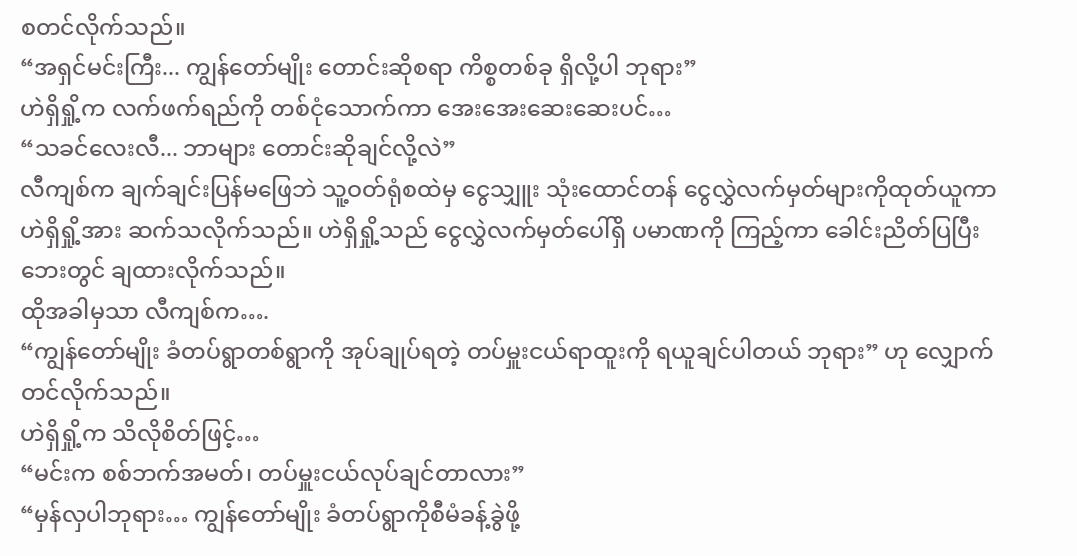စတင်လိုက်သည်။
“အရှင်မင်းကြီး... ကျွန်တော်မျိုး တောင်းဆိုစရာ ကိစ္စတစ်ခု ရှိလို့ပါ ဘုရား”
ဟဲရှိရှို့က လက်ဖက်ရည်ကို တစ်ငုံသောက်ကာ အေးအေးဆေးဆေးပင်…
“သခင်လေးလီ... ဘာများ တောင်းဆိုချင်လို့လဲ”
လီကျစ်က ချက်ချင်းပြန်မဖြေဘဲ သူ့ဝတ်ရုံစထဲမှ ငွေသျှူး သုံးထောင်တန် ငွေလွှဲလက်မှတ်များကိုထုတ်ယူကာ ဟဲရှိရှို့အား ဆက်သလိုက်သည်။ ဟဲရှိရှို့သည် ငွေလွှဲလက်မှတ်ပေါ်ရှိ ပမာဏကို ကြည့်ကာ ခေါင်းညိတ်ပြပြီး ဘေးတွင် ချထားလိုက်သည်။
ထိုအခါမှသာ လီကျစ်က….
“ကျွန်တော်မျိုး ခံတပ်ရွာတစ်ရွာကို အုပ်ချုပ်ရတဲ့ တပ်မှူးငယ်ရာထူးကို ရယူချင်ပါတယ် ဘုရား” ဟု လျှောက်တင်လိုက်သည်။
ဟဲရှိရှို့က သိလိုစိတ်ဖြင့်…
“မင်းက စစ်ဘက်အမတ်၊ တပ်မှူးငယ်လုပ်ချင်တာလား”
“မှန်လှပါဘုရား… ကျွန်တော်မျိုး ခံတပ်ရွာကိုစီမံခန့်ခွဲဖို့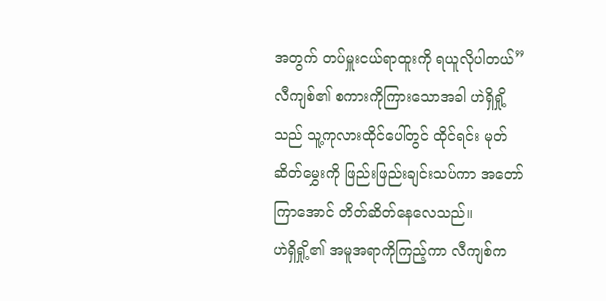အတွက် တပ်မှူးငယ်ရာထူးကို ရယူလိုပါတယ်”
လီကျစ်၏ စကားကိုကြားသောအခါ ဟဲရှိရှို့သည် သူ့ကုလားထိုင်ပေါ်တွင် ထိုင်ရင်း မုတ်ဆိတ်မွှေးကို ဖြည်းဖြည်းချင်းသပ်ကာ အတော်ကြာအောင် တိတ်ဆိတ်နေလေသည်။
ဟဲရှိရှို့၏ အမူအရာကိုကြည့်ကာ လီကျစ်က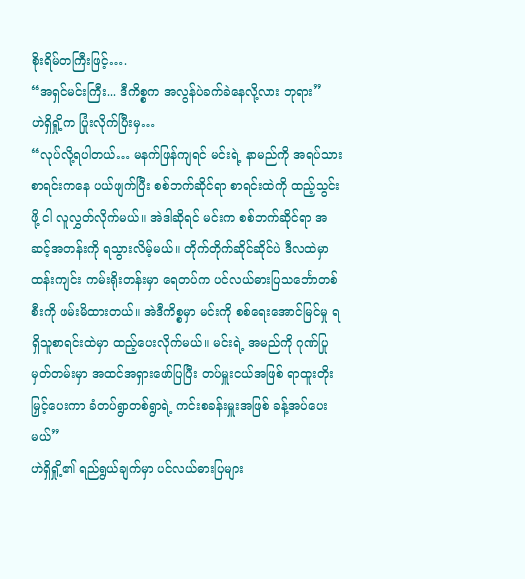စိုးရိမ်တကြီးဖြင့်….
“အရှင်မင်းကြီး... ဒီကိစ္စက အလွန်ပဲခက်ခဲနေလို့လား ဘုရား”
ဟဲရှိရှို့က ပြုံးလိုက်ပြီးမှ…
“လုပ်လို့ရပါတယ်… မနက်ဖြန်ကျရင် မင်းရဲ့ နာမည်ကို အရပ်သားစာရင်းကနေ ပယ်ဖျက်ပြီး စစ်ဘက်ဆိုင်ရာ စာရင်းထဲကို ထည့်သွင်းဖို့ ငါ လူလွှတ်လိုက်မယ်။ အဲဒါဆိုရင် မင်းက စစ်ဘက်ဆိုင်ရာ အဆင့်အတန်းကို ရသွားလိမ့်မယ်။ တိုက်တိုက်ဆိုင်ဆိုင်ပဲ ဒီလထဲမှာ ထန်းကျင်း ကမ်းရိုးတန်းမှာ ရေတပ်က ပင်လယ်ဓားပြသင်္ဘောတစ်စီးကို ဖမ်းမိထားတယ်။ အဲဒီကိစ္စမှာ မင်းကို စစ်ရေးအောင်မြင်မှု ရရှိသူစာရင်းထဲမှာ ထည့်ပေးလိုက်မယ်။ မင်းရဲ့ အမည်ကို ဂုဏ်ပြုမှတ်တမ်းမှာ အထင်အရှားဖော်ပြပြီး တပ်မှူးငယ်အဖြစ် ရာထူးတိုးမြှင့်ပေးကာ ခံတပ်ရွာတစ်ရွာရဲ့ ကင်းစခန်းမှူးအဖြစ် ခန့်အပ်ပေးမယ်”
ဟဲရှိရှို့၏ ရည်ရွယ်ချက်မှာ ပင်လယ်ဓားပြများ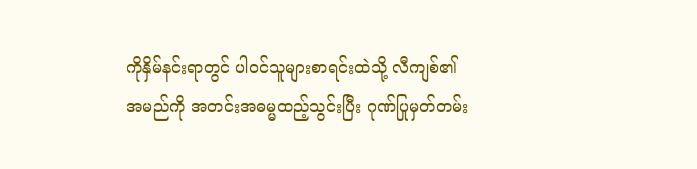ကိုနှိမ်နင်းရာတွင် ပါဝင်သူများစာရင်းထဲသို့ လီကျစ်၏ အမည်ကို အတင်းအဓမ္မထည့်သွင်းပြီး ဂုဏ်ပြုမှတ်တမ်း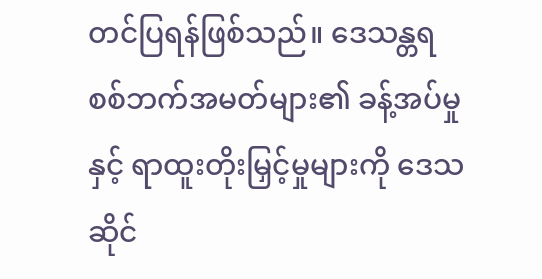တင်ပြရန်ဖြစ်သည်။ ဒေသန္တရ စစ်ဘက်အမတ်များ၏ ခန့်အပ်မှုနှင့် ရာထူးတိုးမြှင့်မှုများကို ဒေသဆိုင်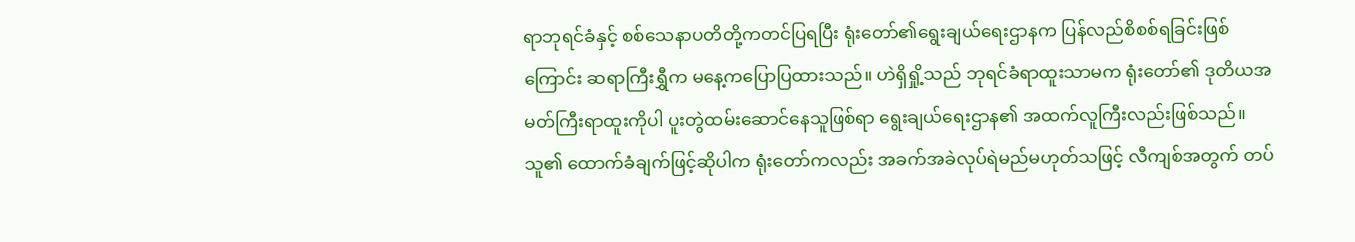ရာဘုရင်ခံနှင့် စစ်သေနာပတိတို့ကတင်ပြရပြီး ရုံးတော်၏ရွေးချယ်ရေးဌာနက ပြန်လည်စိစစ်ရခြင်းဖြစ်ကြောင်း ဆရာကြီးရွှီက မနေ့ကပြောပြထားသည်။ ဟဲရှိရှို့သည် ဘုရင်ခံရာထူးသာမက ရုံးတော်၏ ဒုတိယအမတ်ကြီးရာထူးကိုပါ ပူးတွဲထမ်းဆောင်နေသူဖြစ်ရာ ရွေးချယ်ရေးဌာန၏ အထက်လူကြီးလည်းဖြစ်သည်။ သူ၏ ထောက်ခံချက်ဖြင့်ဆိုပါက ရုံးတော်ကလည်း အခက်အခဲလုပ်ရဲမည်မဟုတ်သဖြင့် လီကျစ်အတွက် တပ်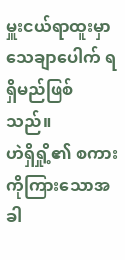မှူးငယ်ရာထူးမှာ သေချာပေါက် ရရှိမည်ဖြစ်သည်။
ဟဲရှိရှို့၏ စကားကိုကြားသောအခါ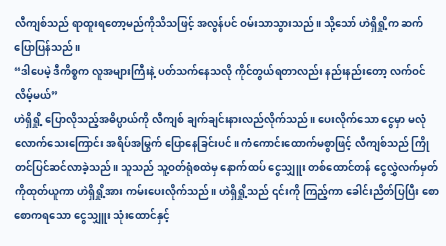လီကျစ်သည် ရာထူးရတော့မည်ကိုသိသဖြင့် အလွန်ပင် ဝမ်းသာသွားသည်။ သို့သော် ဟဲရှိရှို့က ဆက်ပြောပြန်သည်။
“ဒါပေမဲ့ ဒီကိစ္စက လူအများကြီးနဲ့ ပတ်သက်နေသလို ကိုင်တွယ်ရတာလည်း နည်းနည်းတော့ လက်ဝင်လိမ့်မယ်”
ဟဲရှိရှို့ ပြောလိုသည့်အဓိပ္ပာယ်ကို လီကျစ် ချက်ချင်းနားလည်လိုက်သည်။ ပေးလိုက်သော ငွေမှာ မလုံလောက်သေးကြောင်း အရိပ်အမြွက် ပြောနေခြင်းပင်။ ကံကောင်းထောက်မစွာဖြင့် လီကျစ်သည် ကြိုတင်ပြင်ဆင်လာခဲ့သည်။ သူသည် သူ့ဝတ်ရုံစထဲမှ နောက်ထပ် ငွေသျှူး တစ်ထောင်တန် ငွေလွှဲလက်မှတ်ကိုထုတ်ယူကာ ဟဲရှိရှို့အား ကမ်းပေးလိုက်သည်။ ဟဲရှိရှို့သည် ၎င်းကို ကြည့်ကာ ခေါင်းညိတ်ပြပြီး စောစောကရသော ငွေသျှူး သုံးထောင်နှင့်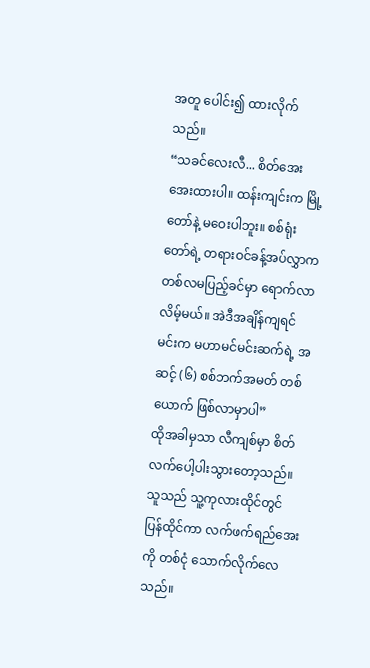အတူ ပေါင်း၍ ထားလိုက်သည်။
“သခင်လေးလီ... စိတ်အေးအေးထားပါ။ ထန်းကျင်းက မြို့တော်နဲ့ မဝေးပါဘူး။ စစ်ရုံးတော်ရဲ့ တရားဝင်ခန့်အပ်လွှာက တစ်လမပြည့်ခင်မှာ ရောက်လာလိမ့်မယ်။ အဲဒီအချိန်ကျရင် မင်းက မဟာမင်မင်းဆက်ရဲ့ အဆင့် (၆) စစ်ဘက်အမတ် တစ်ယောက် ဖြစ်လာမှာပါ”
ထိုအခါမှသာ လီကျစ်မှာ စိတ်လက်ပေါ့ပါးသွားတော့သည်။ သူသည် သူ့ကုလားထိုင်တွင် ပြန်ထိုင်ကာ လက်ဖက်ရည်အေးကို တစ်ငုံ သောက်လိုက်လေသည်။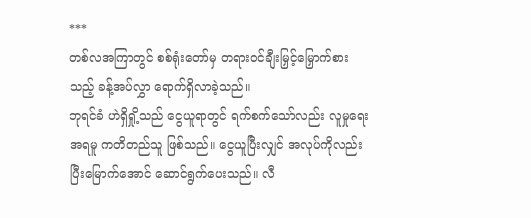***
တစ်လအကြာတွင် စစ်ရုံးတော်မှ တရားဝင်ချီးမြှင့်မြှောက်စားသည့် ခန့်အပ်လွှာ ရောက်ရှိလာခဲ့သည်။
ဘုရင်ခံ ဟဲရှိရှို့သည် ငွေယူရာတွင် ရက်စက်သော်လည်း လူမှုရေးအရမူ ကတိတည်သူ ဖြစ်သည်။ ငွေယူပြီးလျှင် အလုပ်ကိုလည်းပြီးမြောက်အောင် ဆောင်ရွက်ပေးသည်။ လီ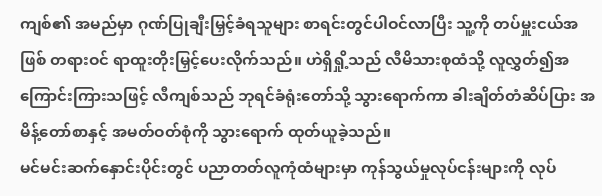ကျစ်၏ အမည်မှာ ဂုဏ်ပြုချီးမြှင့်ခံရသူများ စာရင်းတွင်ပါဝင်လာပြီး သူ့ကို တပ်မှူးငယ်အဖြစ် တရားဝင် ရာထူးတိုးမြှင့်ပေးလိုက်သည်။ ဟဲရှိရှို့သည် လီမိသားစုထံသို့ လူလွှတ်၍အကြောင်းကြားသဖြင့် လီကျစ်သည် ဘုရင်ခံရုံးတော်သို့ သွားရောက်ကာ ခါးချိတ်တံဆိပ်ပြား အမိန့်တော်စာနှင့် အမတ်ဝတ်စုံကို သွားရောက် ထုတ်ယူခဲ့သည်။
မင်မင်းဆက်နှောင်းပိုင်းတွင် ပညာတတ်လူကုံထံများမှာ ကုန်သွယ်မှုလုပ်ငန်းများကို လုပ်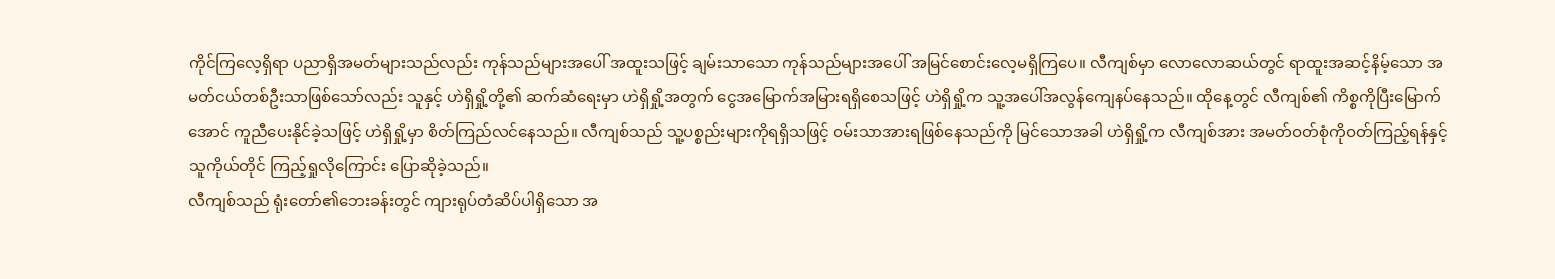ကိုင်ကြလေ့ရှိရာ ပညာရှိအမတ်များသည်လည်း ကုန်သည်များအပေါ် အထူးသဖြင့် ချမ်းသာသော ကုန်သည်များအပေါ် အမြင်စောင်းလေ့မရှိကြပေ။ လီကျစ်မှာ လောလောဆယ်တွင် ရာထူးအဆင့်နိမ့်သော အမတ်ငယ်တစ်ဦးသာဖြစ်သော်လည်း သူနှင့် ဟဲရှိရှို့တို့၏ ဆက်ဆံရေးမှာ ဟဲရှိရှို့အတွက် ငွေအမြောက်အမြားရရှိစေသဖြင့် ဟဲရှိရှို့က သူ့အပေါ်အလွန်ကျေနပ်နေသည်။ ထိုနေ့တွင် လီကျစ်၏ ကိစ္စကိုပြီးမြောက်အောင် ကူညီပေးနိုင်ခဲ့သဖြင့် ဟဲရှိရှို့မှာ စိတ်ကြည်လင်နေသည်။ လီကျစ်သည် သူ့ပစ္စည်းများကိုရရှိသဖြင့် ဝမ်းသာအားရဖြစ်နေသည်ကို မြင်သောအခါ ဟဲရှိရှို့က လီကျစ်အား အမတ်ဝတ်စုံကိုဝတ်ကြည့်ရန်နှင့် သူကိုယ်တိုင် ကြည့်ရှုလိုကြောင်း ပြောဆိုခဲ့သည်။
လီကျစ်သည် ရုံးတော်၏ဘေးခန်းတွင် ကျားရုပ်တံဆိပ်ပါရှိသော အ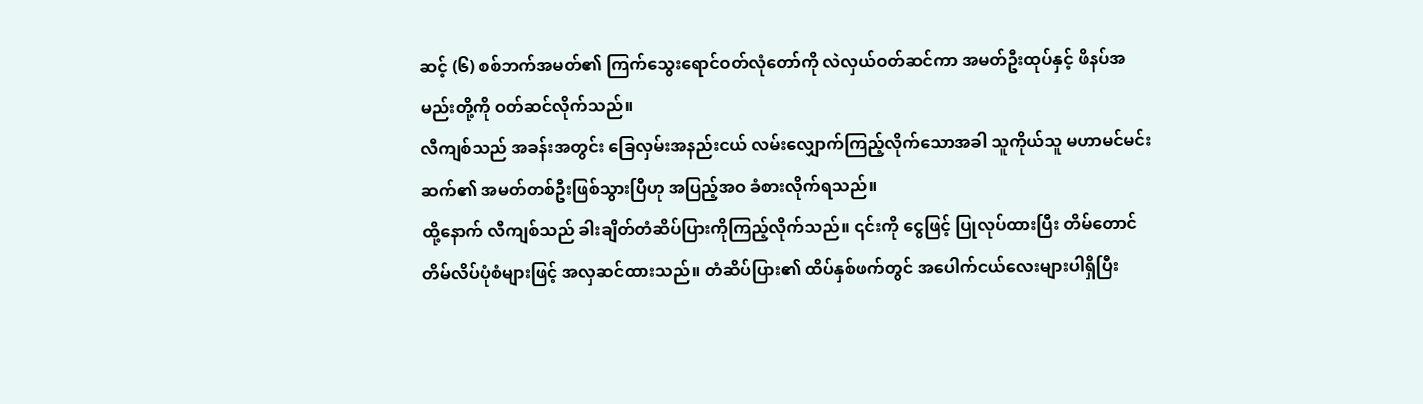ဆင့် (၆) စစ်ဘက်အမတ်၏ ကြက်သွေးရောင်ဝတ်လုံတော်ကို လဲလှယ်ဝတ်ဆင်ကာ အမတ်ဦးထုပ်နှင့် ဖိနပ်အမည်းတို့ကို ဝတ်ဆင်လိုက်သည်။
လီကျစ်သည် အခန်းအတွင်း ခြေလှမ်းအနည်းငယ် လမ်းလျှောက်ကြည့်လိုက်သောအခါ သူကိုယ်သူ မဟာမင်မင်းဆက်၏ အမတ်တစ်ဦးဖြစ်သွားပြီဟု အပြည့်အဝ ခံစားလိုက်ရသည်။
ထို့နောက် လီကျစ်သည် ခါးချိတ်တံဆိပ်ပြားကိုကြည့်လိုက်သည်။ ၎င်းကို ငွေဖြင့် ပြုလုပ်ထားပြီး တိမ်တောင်တိမ်လိပ်ပုံစံများဖြင့် အလှဆင်ထားသည်။ တံဆိပ်ပြား၏ ထိပ်နှစ်ဖက်တွင် အပေါက်ငယ်လေးများပါရှိပြီး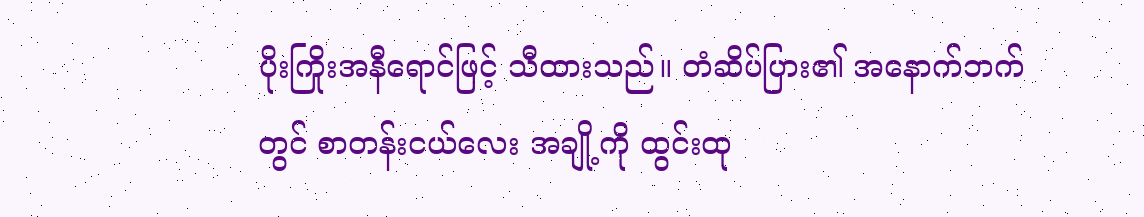ပိုးကြိုးအနီရောင်ဖြင့် သီထားသည်။ တံဆိပ်ပြား၏ အနောက်ဘက်တွင် စာတန်းငယ်လေး အချို့ကို ထွင်းထု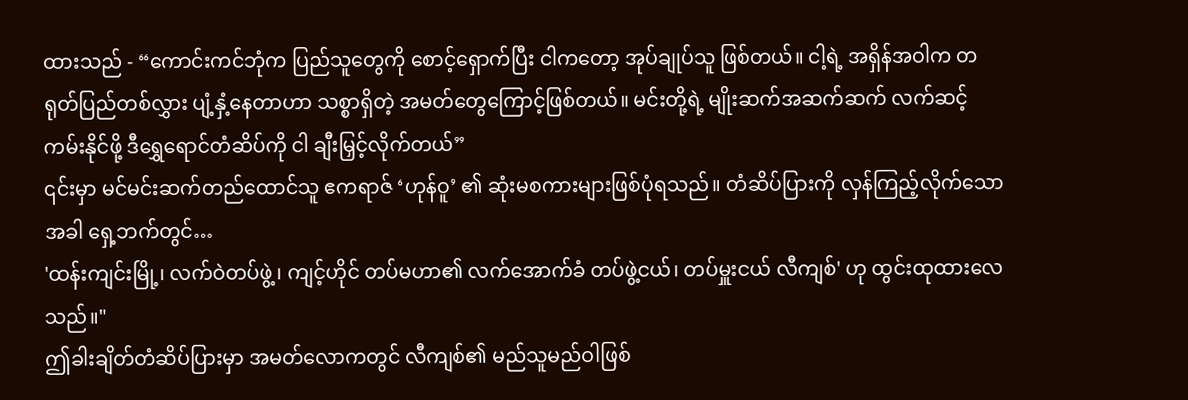ထားသည် - “ကောင်းကင်ဘုံက ပြည်သူတွေကို စောင့်ရှောက်ပြီး ငါကတော့ အုပ်ချုပ်သူ ဖြစ်တယ်။ ငါ့ရဲ့ အရှိန်အဝါက တရုတ်ပြည်တစ်လွှား ပျံ့နှံ့နေတာဟာ သစ္စာရှိတဲ့ အမတ်တွေကြောင့်ဖြစ်တယ်။ မင်းတို့ရဲ့ မျိုးဆက်အဆက်ဆက် လက်ဆင့်ကမ်းနိုင်ဖို့ ဒီရွှေရောင်တံဆိပ်ကို ငါ ချီးမြှင့်လိုက်တယ်”
၎င်းမှာ မင်မင်းဆက်တည်ထောင်သူ ဧကရာဇ် ‘ဟုန်ဝူ’ ၏ ဆုံးမစကားများဖြစ်ပုံရသည်။ တံဆိပ်ပြားကို လှန်ကြည့်လိုက်သောအခါ ရှေ့ဘက်တွင်…
'ထန်းကျင်းမြို့၊ လက်ဝဲတပ်ဖွဲ့၊ ကျင့်ဟိုင် တပ်မဟာ၏ လက်အောက်ခံ တပ်ဖွဲ့ငယ်၊ တပ်မှူးငယ် လီကျစ်' ဟု ထွင်းထုထားလေသည်။"
ဤခါးချိတ်တံဆိပ်ပြားမှာ အမတ်လောကတွင် လီကျစ်၏ မည်သူမည်ဝါဖြစ်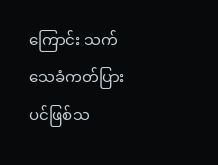ကြောင်း သက်သေခံကတ်ပြားပင်ဖြစ်သ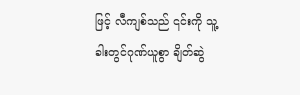ဖြင့် လီကျစ်သည် ၎င်းကို သူ့ခါးတွင်ဂုဏ်ယူစွာ ချိတ်ဆွဲ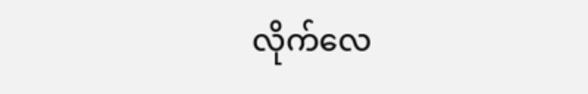လိုက်လေ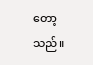တော့သည်။